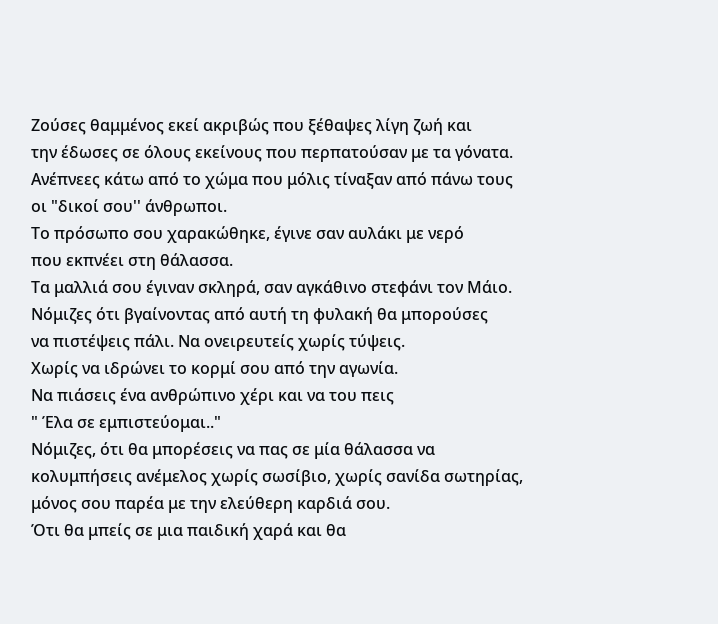Ζούσες θαμμένος εκεί ακριβώς που ξέθαψες λίγη ζωή και
την έδωσες σε όλους εκείνους που περπατούσαν με τα γόνατα.
Ανέπνεες κάτω από το χώμα που μόλις τίναξαν από πάνω τους
οι "δικοί σου'' άνθρωποι.
Το πρόσωπο σου χαρακώθηκε, έγινε σαν αυλάκι με νερό
που εκπνέει στη θάλασσα.
Τα μαλλιά σου έγιναν σκληρά, σαν αγκάθινο στεφάνι τον Μάιο.
Νόμιζες ότι βγαίνοντας από αυτή τη φυλακή θα μπορούσες
να πιστέψεις πάλι. Να ονειρευτείς χωρίς τύψεις.
Χωρίς να ιδρώνει το κορμί σου από την αγωνία.
Να πιάσεις ένα ανθρώπινο χέρι και να του πεις
" Έλα σε εμπιστεύομαι.."
Νόμιζες, ότι θα μπορέσεις να πας σε μία θάλασσα να
κολυμπήσεις ανέμελος χωρίς σωσίβιο, χωρίς σανίδα σωτηρίας,
μόνος σου παρέα με την ελεύθερη καρδιά σου.
Ότι θα μπείς σε μια παιδική χαρά και θα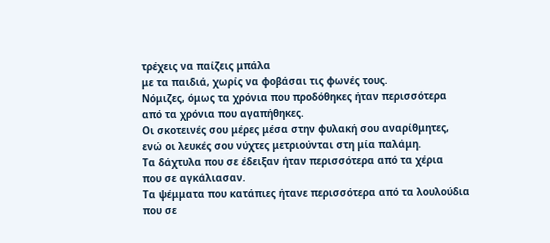τρέχεις να παίζεις μπάλα
με τα παιδιά, χωρίς να φοβάσαι τις φωνές τους.
Νόμιζες, όμως τα χρόνια που προδόθηκες ήταν περισσότερα
από τα χρόνια που αγαπήθηκες.
Οι σκοτεινές σου μέρες μέσα στην φυλακή σου αναρίθμητες,
ενώ οι λευκές σου νύχτες μετριούνται στη μία παλάμη.
Τα δάχτυλα που σε έδειξαν ήταν περισσότερα από τα χέρια
που σε αγκάλιασαν.
Τα ψέμματα που κατάπιες ήτανε περισσότερα από τα λουλούδια
που σε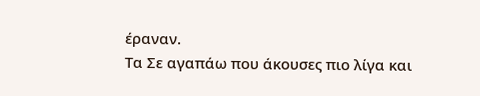έραναν.
Τα Σε αγαπάω που άκουσες πιο λίγα και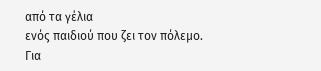από τα γέλια
ενός παιδιού που ζει τον πόλεμο.
Για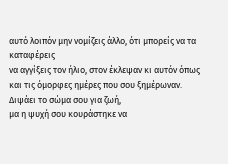αυτό λοιπόν μην νομίζεις άλλο, ότι μπορείς να τα καταφέρεις
να αγγίξεις τον ήλιο, στον έκλεψαν κι αυτόν όπως
και τις όμορφες ημέρες που σου ξημέρωναν.
Διψάει το σώμα σου για ζωή,
μα η ψυχή σου κουράστηκε να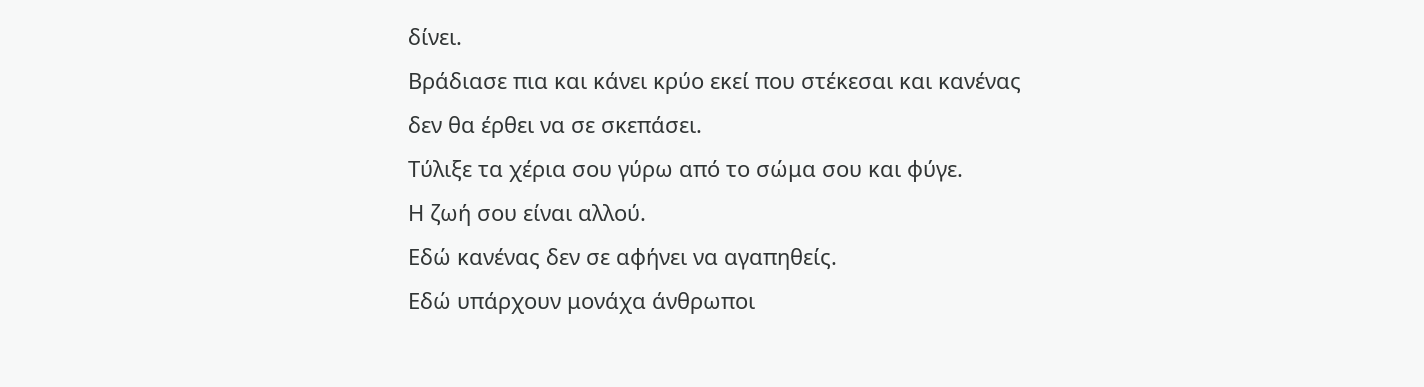δίνει.
Βράδιασε πια και κάνει κρύο εκεί που στέκεσαι και κανένας
δεν θα έρθει να σε σκεπάσει.
Τύλιξε τα χέρια σου γύρω από το σώμα σου και φύγε.
Η ζωή σου είναι αλλού.
Εδώ κανένας δεν σε αφήνει να αγαπηθείς.
Εδώ υπάρχουν μονάχα άνθρωποι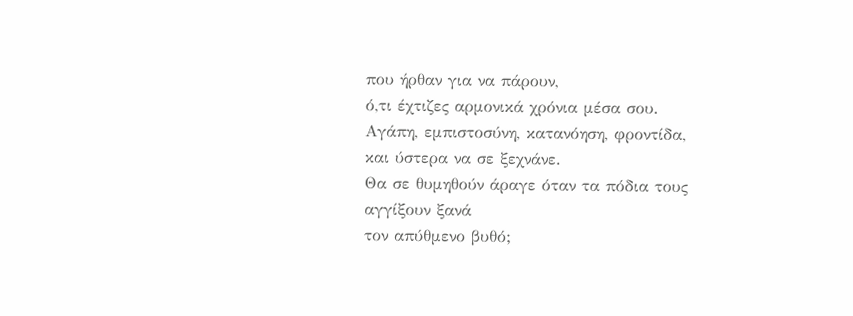που ήρθαν για να πάρουν,
ό,τι έχτιζες αρμονικά χρόνια μέσα σου.
Αγάπη, εμπιστοσύνη, κατανόηση, φροντίδα,
και ύστερα να σε ξεχνάνε.
Θα σε θυμηθούν άραγε όταν τα πόδια τους αγγίξουν ξανά
τον απύθμενο βυθό;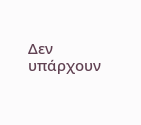Δεν υπάρχουν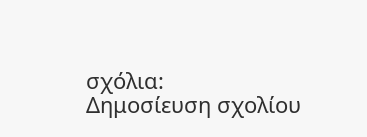σχόλια:
Δημοσίευση σχολίου